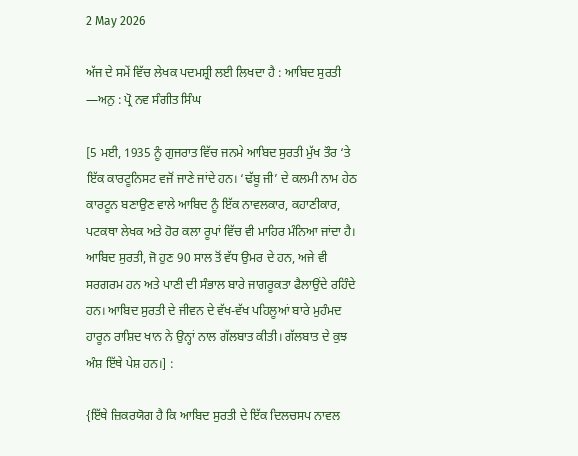2 May 2026

ਅੱਜ ਦੇ ਸਮੇਂ ਵਿੱਚ ਲੇਖਕ ਪਦਮਸ਼੍ਰੀ ਲਈ ਲਿਖਦਾ ਹੈ : ਆਬਿਦ ਸੁਰਤੀ —ਅਨੁ : ਪ੍ਰੋ ਨਵ ਸੰਗੀਤ ਸਿੰਘ

[5 ਮਈ, 1935 ਨੂੰ ਗੁਜਰਾਤ ਵਿੱਚ ਜਨਮੇ ਆਬਿਦ ਸੁਰਤੀ ਮੁੱਖ ਤੌਰ ‘ਤੇ ਇੱਕ ਕਾਰਟੂਨਿਸਟ ਵਜੋਂ ਜਾਣੇ ਜਾਂਦੇ ਹਨ। ‘ਢੱਬੂ ਜੀ’ ਦੇ ਕਲਮੀ ਨਾਮ ਹੇਠ ਕਾਰਟੂਨ ਬਣਾਉਣ ਵਾਲੇ ਆਬਿਦ ਨੂੰ ਇੱਕ ਨਾਵਲਕਾਰ, ਕਹਾਣੀਕਾਰ, ਪਟਕਥਾ ਲੇਖਕ ਅਤੇ ਹੋਰ ਕਲਾ ਰੂਪਾਂ ਵਿੱਚ ਵੀ ਮਾਹਿਰ ਮੰਨਿਆ ਜਾਂਦਾ ਹੈ। ਆਬਿਦ ਸੁਰਤੀ, ਜੋ ਹੁਣ 90 ਸਾਲ ਤੋਂ ਵੱਧ ਉਮਰ ਦੇ ਹਨ, ਅਜੇ ਵੀ ਸਰਗਰਮ ਹਨ ਅਤੇ ਪਾਣੀ ਦੀ ਸੰਭਾਲ ਬਾਰੇ ਜਾਗਰੂਕਤਾ ਫੈਲਾਉਂਦੇ ਰਹਿੰਦੇ ਹਨ। ਆਬਿਦ ਸੁਰਤੀ ਦੇ ਜੀਵਨ ਦੇ ਵੱਖ-ਵੱਖ ਪਹਿਲੂਆਂ ਬਾਰੇ ਮੁਹੰਮਦ ਹਾਰੂਨ ਰਾਸ਼ਿਦ ਖਾਨ ਨੇ ਉਨ੍ਹਾਂ ਨਾਲ ਗੱਲਬਾਤ ਕੀਤੀ। ਗੱਲਬਾਤ ਦੇ ਕੁਝ ਅੰਸ਼ ਇੱਥੇ ਪੇਸ਼ ਹਨ।] :

{ਇੱਥੇ ਜ਼ਿਕਰਯੋਗ ਹੈ ਕਿ ਆਬਿਦ ਸੁਰਤੀ ਦੇ ਇੱਕ ਦਿਲਚਸਪ ਨਾਵਲ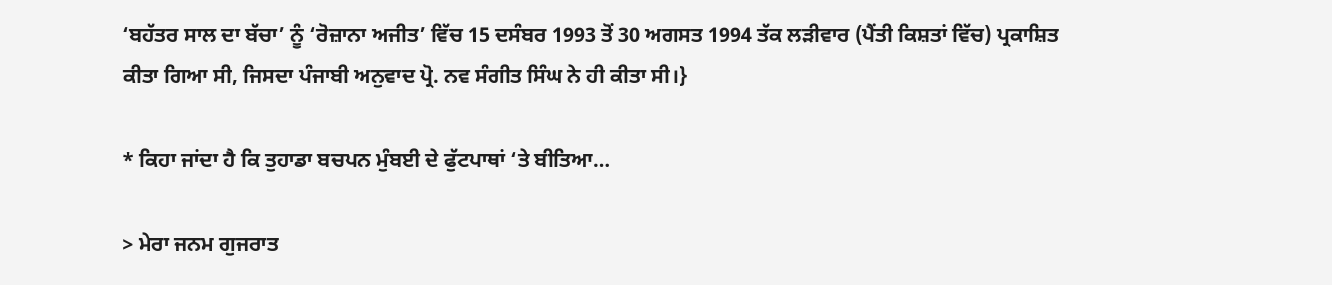‘ਬਹੱਤਰ ਸਾਲ ਦਾ ਬੱਚਾ’ ਨੂੰ ‘ਰੋਜ਼ਾਨਾ ਅਜੀਤ’ ਵਿੱਚ 15 ਦਸੰਬਰ 1993 ਤੋਂ 30 ਅਗਸਤ 1994 ਤੱਕ ਲੜੀਵਾਰ (ਪੈਂਤੀ ਕਿਸ਼ਤਾਂ ਵਿੱਚ) ਪ੍ਰਕਾਸ਼ਿਤ ਕੀਤਾ ਗਿਆ ਸੀ, ਜਿਸਦਾ ਪੰਜਾਬੀ ਅਨੁਵਾਦ ਪ੍ਰੋ. ਨਵ ਸੰਗੀਤ ਸਿੰਘ ਨੇ ਹੀ ਕੀਤਾ ਸੀ।}

* ਕਿਹਾ ਜਾਂਦਾ ਹੈ ਕਿ ਤੁਹਾਡਾ ਬਚਪਨ ਮੁੰਬਈ ਦੇ ਫੁੱਟਪਾਥਾਂ ‘ਤੇ ਬੀਤਿਆ…

> ਮੇਰਾ ਜਨਮ ਗੁਜਰਾਤ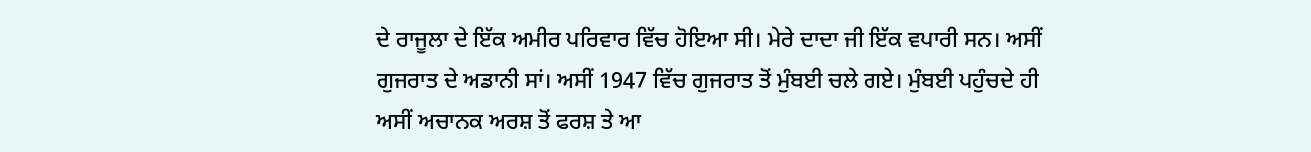ਦੇ ਰਾਜੂਲਾ ਦੇ ਇੱਕ ਅਮੀਰ ਪਰਿਵਾਰ ਵਿੱਚ ਹੋਇਆ ਸੀ। ਮੇਰੇ ਦਾਦਾ ਜੀ ਇੱਕ ਵਪਾਰੀ ਸਨ। ਅਸੀਂ ਗੁਜਰਾਤ ਦੇ ਅਡਾਨੀ ਸਾਂ। ਅਸੀਂ 1947 ਵਿੱਚ ਗੁਜਰਾਤ ਤੋਂ ਮੁੰਬਈ ਚਲੇ ਗਏ। ਮੁੰਬਈ ਪਹੁੰਚਦੇ ਹੀ ਅਸੀਂ ਅਚਾਨਕ ਅਰਸ਼ ਤੋਂ ਫਰਸ਼ ਤੇ ਆ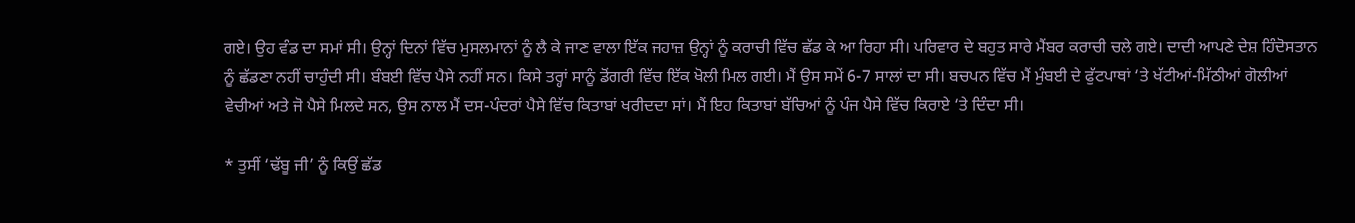ਗਏ। ਉਹ ਵੰਡ ਦਾ ਸਮਾਂ ਸੀ। ਉਨ੍ਹਾਂ ਦਿਨਾਂ ਵਿੱਚ ਮੁਸਲਮਾਨਾਂ ਨੂੰ ਲੈ ਕੇ ਜਾਣ ਵਾਲਾ ਇੱਕ ਜਹਾਜ਼ ਉਨ੍ਹਾਂ ਨੂੰ ਕਰਾਚੀ ਵਿੱਚ ਛੱਡ ਕੇ ਆ ਰਿਹਾ ਸੀ। ਪਰਿਵਾਰ ਦੇ ਬਹੁਤ ਸਾਰੇ ਮੈਂਬਰ ਕਰਾਚੀ ਚਲੇ ਗਏ। ਦਾਦੀ ਆਪਣੇ ਦੇਸ਼ ਹਿੰਦੋਸਤਾਨ ਨੂੰ ਛੱਡਣਾ ਨਹੀਂ ਚਾਹੁੰਦੀ ਸੀ। ਬੰਬਈ ਵਿੱਚ ਪੈਸੇ ਨਹੀਂ ਸਨ। ਕਿਸੇ ਤਰ੍ਹਾਂ ਸਾਨੂੰ ਡੋਂਗਰੀ ਵਿੱਚ ਇੱਕ ਖੋਲੀ ਮਿਲ ਗਈ। ਮੈਂ ਉਸ ਸਮੇਂ 6-7 ਸਾਲਾਂ ਦਾ ਸੀ। ਬਚਪਨ ਵਿੱਚ ਮੈਂ ਮੁੰਬਈ ਦੇ ਫੁੱਟਪਾਥਾਂ ‘ਤੇ ਖੱਟੀਆਂ-ਮਿੱਠੀਆਂ ਗੋਲੀਆਂ ਵੇਚੀਆਂ ਅਤੇ ਜੋ ਪੈਸੇ ਮਿਲਦੇ ਸਨ, ਉਸ ਨਾਲ ਮੈਂ ਦਸ-ਪੰਦਰਾਂ ਪੈਸੇ ਵਿੱਚ ਕਿਤਾਬਾਂ ਖਰੀਦਦਾ ਸਾਂ। ਮੈਂ ਇਹ ਕਿਤਾਬਾਂ ਬੱਚਿਆਂ ਨੂੰ ਪੰਜ ਪੈਸੇ ਵਿੱਚ ਕਿਰਾਏ ‘ਤੇ ਦਿੰਦਾ ਸੀ।

* ਤੁਸੀਂ ‘ਢੱਬੂ ਜੀ’ ਨੂੰ ਕਿਉਂ ਛੱਡ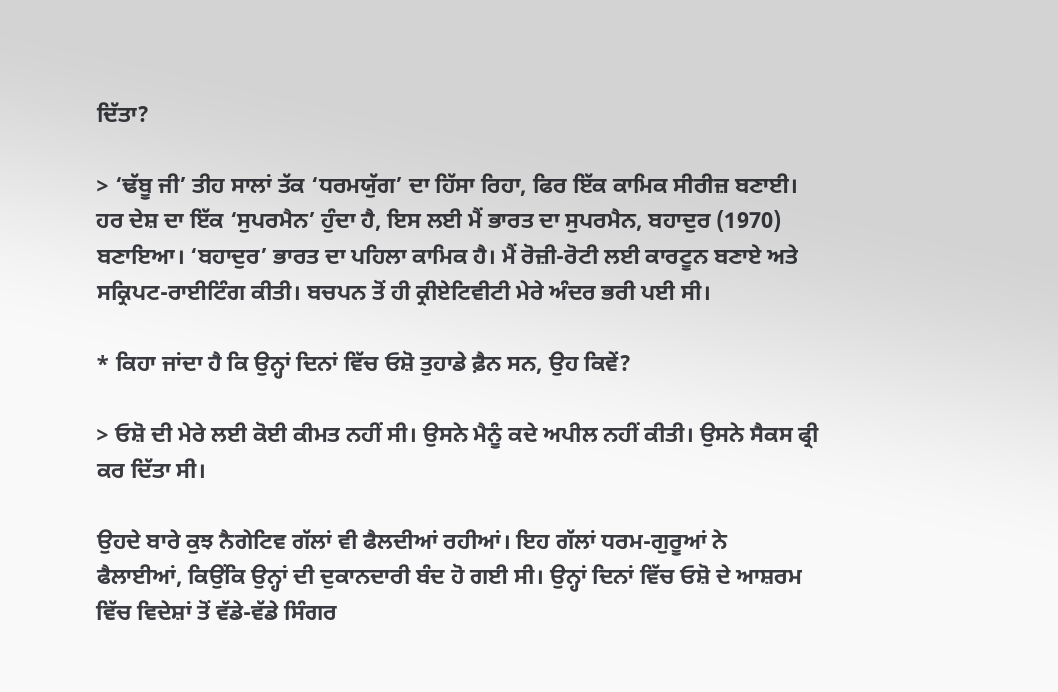ਦਿੱਤਾ?

> ‘ਢੱਬੂ ਜੀ’ ਤੀਹ ਸਾਲਾਂ ਤੱਕ ‘ਧਰਮਯੁੱਗ’ ਦਾ ਹਿੱਸਾ ਰਿਹਾ, ਫਿਰ ਇੱਕ ਕਾਮਿਕ ਸੀਰੀਜ਼ ਬਣਾਈ। ਹਰ ਦੇਸ਼ ਦਾ ਇੱਕ ‘ਸੁਪਰਮੈਨ’ ਹੁੰਦਾ ਹੈ, ਇਸ ਲਈ ਮੈਂ ਭਾਰਤ ਦਾ ਸੁਪਰਮੈਨ, ਬਹਾਦੁਰ (1970) ਬਣਾਇਆ। ‘ਬਹਾਦੁਰ’ ਭਾਰਤ ਦਾ ਪਹਿਲਾ ਕਾਮਿਕ ਹੈ। ਮੈਂ ਰੋਜ਼ੀ-ਰੋਟੀ ਲਈ ਕਾਰਟੂਨ ਬਣਾਏ ਅਤੇ ਸਕ੍ਰਿਪਟ-ਰਾਈਟਿੰਗ ਕੀਤੀ। ਬਚਪਨ ਤੋਂ ਹੀ ਕ੍ਰੀਏਟਿਵੀਟੀ ਮੇਰੇ ਅੰਦਰ ਭਰੀ ਪਈ ਸੀ।

* ਕਿਹਾ ਜਾਂਦਾ ਹੈ ਕਿ ਉਨ੍ਹਾਂ ਦਿਨਾਂ ਵਿੱਚ ਓਸ਼ੋ ਤੁਹਾਡੇ ਫ਼ੈਨ ਸਨ, ਉਹ ਕਿਵੇਂ?

> ਓਸ਼ੋ ਦੀ ਮੇਰੇ ਲਈ ਕੋਈ ਕੀਮਤ ਨਹੀਂ ਸੀ। ਉਸਨੇ ਮੈਨੂੰ ਕਦੇ ਅਪੀਲ ਨਹੀਂ ਕੀਤੀ। ਉਸਨੇ ਸੈਕਸ ਫ੍ਰੀ ਕਰ ਦਿੱਤਾ ਸੀ।

ਉਹਦੇ ਬਾਰੇ ਕੁਝ ਨੈਗੇਟਿਵ ਗੱਲਾਂ ਵੀ ਫੈਲਦੀਆਂ ਰਹੀਆਂ। ਇਹ ਗੱਲਾਂ ਧਰਮ-ਗੁਰੂਆਂ ਨੇ ਫੈਲਾਈਆਂ, ਕਿਉਂਕਿ ਉਨ੍ਹਾਂ ਦੀ ਦੁਕਾਨਦਾਰੀ ਬੰਦ ਹੋ ਗਈ ਸੀ। ਉਨ੍ਹਾਂ ਦਿਨਾਂ ਵਿੱਚ ਓਸ਼ੋ ਦੇ ਆਸ਼ਰਮ ਵਿੱਚ ਵਿਦੇਸ਼ਾਂ ਤੋਂ ਵੱਡੇ-ਵੱਡੇ ਸਿੰਗਰ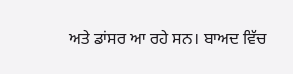ਅਤੇ ਡਾਂਸਰ ਆ ਰਹੇ ਸਨ। ਬਾਅਦ ਵਿੱਚ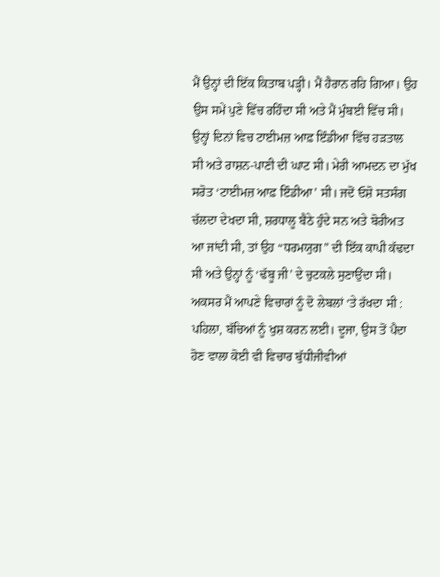ਮੈਂ ਉਨ੍ਹਾਂ ਦੀ ਇੱਕ ਕਿਤਾਬ ਪੜ੍ਹੀ। ਮੈਂ ਹੈਰਾਨ ਰਹਿ ਗਿਆ। ਉਹ ਉਸ ਸਮੇਂ ਪੁਣੇ ਵਿੱਚ ਰਹਿੰਦਾ ਸੀ ਅਤੇ ਮੈਂ ਮੁੰਬਈ ਵਿੱਚ ਸੀ। ਉਨ੍ਹਾਂ ਦਿਨਾਂ ਵਿਚ ਟਾਈਮਜ਼ ਆਫ਼ ਇੰਡੀਆ ਵਿੱਚ ਹੜਤਾਲ ਸੀ ਅਤੇ ਰਾਸ਼ਨ-ਪਾਣੀ ਦੀ ਘਾਟ ਸੀ। ਮੇਰੀ ਆਮਦਨ ਦਾ ਮੁੱਖ ਸਰੋਤ ‘ਟਾਈਮਜ਼ ਆਫ਼ ਇੰਡੀਆ’ ਸੀ। ਜਦੋਂ ਓਸ਼ੋ ਸਤਸੰਗ ਚੱਲਦਾ ਦੇਖਦਾ ਸੀ, ਸ਼ਰਧਾਲੂ ਬੈਠੇ ਹੁੰਦੇ ਸਨ ਅਤੇ ਬੋਰੀਅਤ ਆ ਜਾਂਦੀ ਸੀ, ਤਾਂ ਉਹ “ਧਰਮਯੁਗ” ਦੀ ਇੱਕ ਕਾਪੀ ਕੱਢਦਾ ਸੀ ਅਤੇ ਉਨ੍ਹਾਂ ਨੂੰ ‘ਢੱਬੂ ਜੀ’ ਦੇ ਚੁਟਕਲੇ ਸੁਣਾਉਂਦਾ ਸੀ। ਅਕਸਰ ਮੈਂ ਆਪਣੇ ਵਿਚਾਰਾਂ ਨੂੰ ਦੋ ਲੇਬਲਾਂ ‘ਤੇ ਰੱਖਦਾ ਸੀ : ਪਹਿਲਾ, ਬੱਚਿਆਂ ਨੂੰ ਖੁਸ਼ ਕਰਨ ਲਈ। ਦੂਜਾ, ਉਸ ਤੋਂ ਪੈਦਾ ਹੋਣ ਵਾਲਾ ਕੋਈ ਵੀ ਵਿਚਾਰ ਬੁੱਧੀਜੀਵੀਆਂ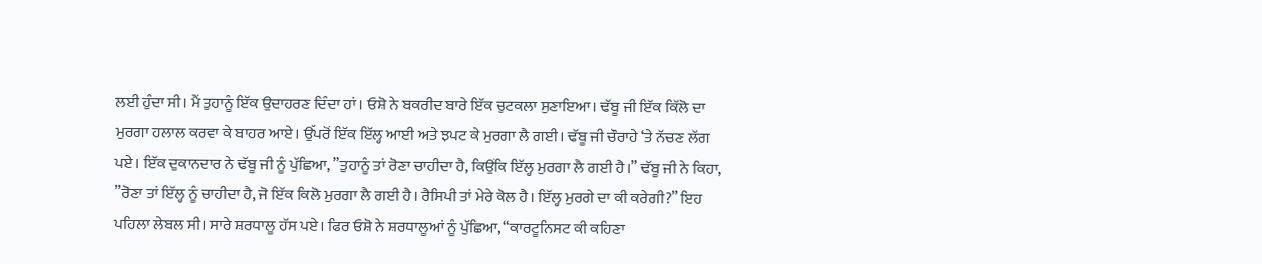ਲਈ ਹੁੰਦਾ ਸੀ। ਮੈਂ ਤੁਹਾਨੂੰ ਇੱਕ ਉਦਾਹਰਣ ਦਿੰਦਾ ਹਾਂ। ਓਸ਼ੋ ਨੇ ਬਕਰੀਦ ਬਾਰੇ ਇੱਕ ਚੁਟਕਲਾ ਸੁਣਾਇਆ। ਢੱਬੂ ਜੀ ਇੱਕ ਕਿੱਲੋ ਦਾ ਮੁਰਗਾ ਹਲਾਲ ਕਰਵਾ ਕੇ ਬਾਹਰ ਆਏ। ਉੱਪਰੋਂ ਇੱਕ ਇੱਲ੍ਹ ਆਈ ਅਤੇ ਝਪਟ ਕੇ ਮੁਰਗਾ ਲੈ ਗਈ। ਢੱਬੂ ਜੀ ਚੌਰਾਹੇ ‘ਤੇ ਨੱਚਣ ਲੱਗ ਪਏ। ਇੱਕ ਦੁਕਾਨਦਾਰ ਨੇ ਢੱਬੂ ਜੀ ਨੂੰ ਪੁੱਛਿਆ, ”ਤੁਹਾਨੂੰ ਤਾਂ ਰੋਣਾ ਚਾਹੀਦਾ ਹੈ, ਕਿਉਂਕਿ ਇੱਲ੍ਹ ਮੁਰਗਾ ਲੈ ਗਈ ਹੈ।” ਢੱਬੂ ਜੀ ਨੇ ਕਿਹਾ, ”ਰੋਣਾ ਤਾਂ ਇੱਲ੍ਹ ਨੂੰ ਚਾਹੀਦਾ ਹੈ, ਜੋ ਇੱਕ ਕਿਲੋ ਮੁਰਗਾ ਲੈ ਗਈ ਹੈ। ਰੈਸਿਪੀ ਤਾਂ ਮੇਰੇ ਕੋਲ ਹੈ। ਇੱਲ੍ਹ ਮੁਰਗੇ ਦਾ ਕੀ ਕਰੇਗੀ?” ਇਹ ਪਹਿਲਾ ਲੇਬਲ ਸੀ। ਸਾਰੇ ਸ਼ਰਧਾਲੂ ਹੱਸ ਪਏ। ਫਿਰ ਓਸ਼ੋ ਨੇ ਸ਼ਰਧਾਲੂਆਂ ਨੂੰ ਪੁੱਛਿਆ, “ਕਾਰਟੂਨਿਸਟ ਕੀ ਕਹਿਣਾ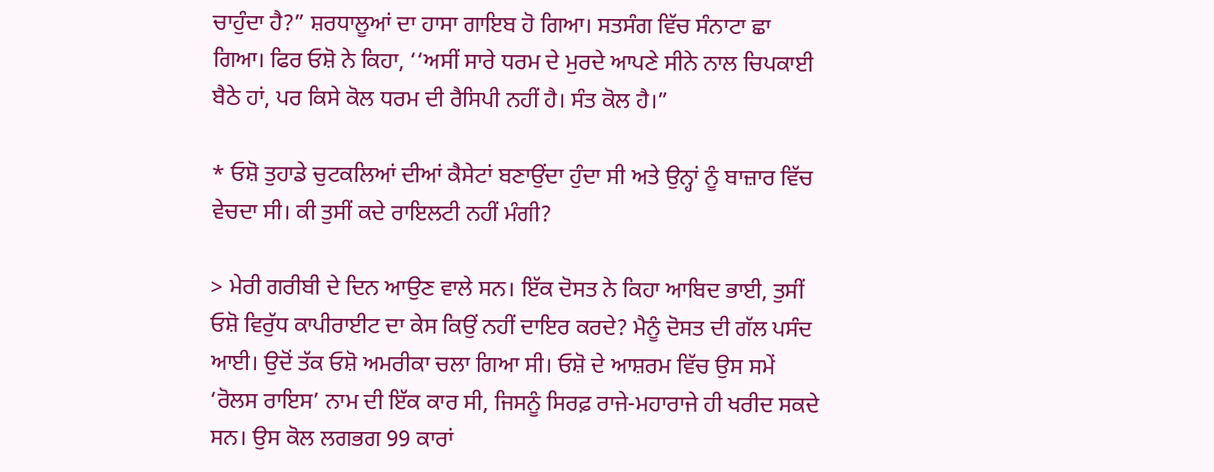ਚਾਹੁੰਦਾ ਹੈ?” ਸ਼ਰਧਾਲੂਆਂ ਦਾ ਹਾਸਾ ਗਾਇਬ ਹੋ ਗਿਆ। ਸਤਸੰਗ ਵਿੱਚ ਸੰਨਾਟਾ ਛਾ ਗਿਆ। ਫਿਰ ਓਸ਼ੋ ਨੇ ਕਿਹਾ, ‘‘ਅਸੀਂ ਸਾਰੇ ਧਰਮ ਦੇ ਮੁਰਦੇ ਆਪਣੇ ਸੀਨੇ ਨਾਲ ਚਿਪਕਾਈ ਬੈਠੇ ਹਾਂ, ਪਰ ਕਿਸੇ ਕੋਲ ਧਰਮ ਦੀ ਰੈਸਿਪੀ ਨਹੀਂ ਹੈ। ਸੰਤ ਕੋਲ ਹੈ।”

* ਓਸ਼ੋ ਤੁਹਾਡੇ ਚੁਟਕਲਿਆਂ ਦੀਆਂ ਕੈਸੇਟਾਂ ਬਣਾਉਂਦਾ ਹੁੰਦਾ ਸੀ ਅਤੇ ਉਨ੍ਹਾਂ ਨੂੰ ਬਾਜ਼ਾਰ ਵਿੱਚ ਵੇਚਦਾ ਸੀ। ਕੀ ਤੁਸੀਂ ਕਦੇ ਰਾਇਲਟੀ ਨਹੀਂ ਮੰਗੀ?

> ਮੇਰੀ ਗਰੀਬੀ ਦੇ ਦਿਨ ਆਉਣ ਵਾਲੇ ਸਨ। ਇੱਕ ਦੋਸਤ ਨੇ ਕਿਹਾ ਆਬਿਦ ਭਾਈ, ਤੁਸੀਂ ਓਸ਼ੋ ਵਿਰੁੱਧ ਕਾਪੀਰਾਈਟ ਦਾ ਕੇਸ ਕਿਉਂ ਨਹੀਂ ਦਾਇਰ ਕਰਦੇ? ਮੈਨੂੰ ਦੋਸਤ ਦੀ ਗੱਲ ਪਸੰਦ ਆਈ। ਉਦੋਂ ਤੱਕ ਓਸ਼ੋ ਅਮਰੀਕਾ ਚਲਾ ਗਿਆ ਸੀ। ਓਸ਼ੋ ਦੇ ਆਸ਼ਰਮ ਵਿੱਚ ਉਸ ਸਮੇਂ ‘ਰੋਲਸ ਰਾਇਸ’ ਨਾਮ ਦੀ ਇੱਕ ਕਾਰ ਸੀ, ਜਿਸਨੂੰ ਸਿਰਫ਼ ਰਾਜੇ-ਮਹਾਰਾਜੇ ਹੀ ਖਰੀਦ ਸਕਦੇ ਸਨ। ਉਸ ਕੋਲ ਲਗਭਗ 99 ਕਾਰਾਂ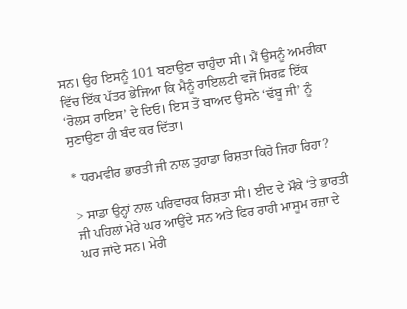ਸਨ। ਉਹ ਇਸਨੂੰ 101 ਬਣਾਉਣਾ ਚਾਹੁੰਦਾ ਸੀ। ਮੈਂ ਉਸਨੂੰ ਅਮਰੀਕਾ ਵਿੱਚ ਇੱਕ ਪੱਤਰ ਭੇਜਿਆ ਕਿ ਮੈਨੂੰ ਰਾਇਲਟੀ ਵਜੋਂ ਸਿਰਫ਼ ਇੱਕ ‘ਰੋਲਸ ਰਾਇਸ’ ਦੇ ਦਿਓ। ਇਸ ਤੋਂ ਬਾਅਦ ਉਸਨੇ ‘ਢੱਬੂ ਜੀ’ ਨੂੰ ਸੁਣਾਉਣਾ ਹੀ ਬੰਦ ਕਰ ਦਿੱਤਾ।

* ਧਰਮਵੀਰ ਭਾਰਤੀ ਜੀ ਨਾਲ ਤੁਹਾਡਾ ਰਿਸ਼ਤਾ ਕਿਹੋ ਜਿਹਾ ਰਿਹਾ?

> ਸਾਡਾ ਉਨ੍ਹਾਂ ਨਾਲ ਪਰਿਵਾਰਕ ਰਿਸ਼ਤਾ ਸੀ। ਈਦ ਦੇ ਮੌਕੇ ‘ਤੇ ਭਾਰਤੀ ਜੀ ਪਹਿਲਾਂ ਮੇਰੇ ਘਰ ਆਉਂਦੇ ਸਨ ਅਤੇ ਫਿਰ ਰਾਹੀ ਮਾਸੂਮ ਰਜ਼ਾ ਦੇ ਘਰ ਜਾਂਦੇ ਸਨ। ਮੇਰੀ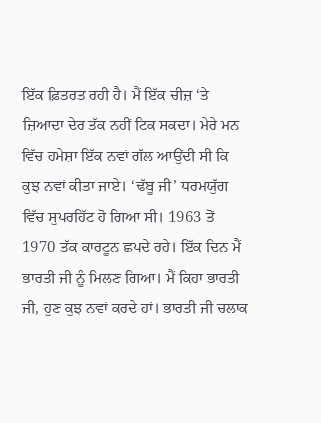ਇੱਕ ਫ਼ਿਤਰਤ ਰਹੀ ਹੈ। ਮੈਂ ਇੱਕ ਚੀਜ਼ ‘ਤੇ ਜ਼ਿਆਦਾ ਦੇਰ ਤੱਕ ਨਹੀਂ ਟਿਕ ਸਕਦਾ। ਮੇਰੇ ਮਨ ਵਿੱਚ ਹਮੇਸ਼ਾ ਇੱਕ ਨਵਾਂ ਗੱਲ ਆਉਂਦੀ ਸੀ ਕਿ ਕੁਝ ਨਵਾਂ ਕੀਤਾ ਜਾਏ। ‘ਢੱਬੂ ਜੀ’ ਧਰਮਯੁੱਗ ਵਿੱਚ ਸੁਪਰਹਿੱਟ ਹੋ ਗਿਆ ਸੀ। 1963 ਤੋਂ 1970 ਤੱਕ ਕਾਰਟੂਨ ਛਪਦੇ ਰਹੇ। ਇੱਕ ਦਿਨ ਮੈਂ ਭਾਰਤੀ ਜੀ ਨੂੰ ਮਿਲਣ ਗਿਆ। ਮੈਂ ਕਿਹਾ ਭਾਰਤੀ ਜੀ, ਹੁਣ ਕੁਝ ਨਵਾਂ ਕਰਦੇ ਹਾਂ। ਭਾਰਤੀ ਜੀ ਚਲਾਕ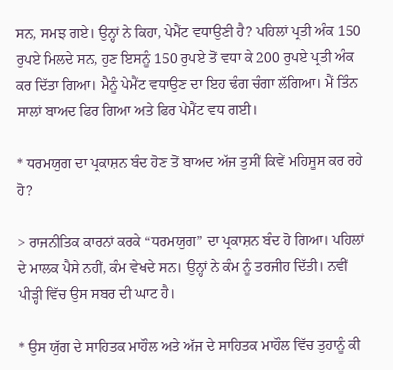ਸਨ, ਸਮਝ ਗਏ। ਉਨ੍ਹਾਂ ਨੇ ਕਿਹਾ, ਪੇਮੈਂਟ ਵਧਾਉਣੀ ਹੈ? ਪਹਿਲਾਂ ਪ੍ਰਤੀ ਅੰਕ 150 ਰੁਪਏ ਮਿਲਦੇ ਸਨ, ਹੁਣ ਇਸਨੂੰ 150 ਰੁਪਏ ਤੋਂ ਵਧਾ ਕੇ 200 ਰੁਪਏ ਪ੍ਰਤੀ ਅੰਕ ਕਰ ਦਿੱਤਾ ਗਿਆ। ਮੈਨੂੰ ਪੇਮੈਂਟ ਵਧਾਉਣ ਦਾ ਇਹ ਢੰਗ ਚੰਗਾ ਲੱਗਿਆ। ਮੈਂ ਤਿੰਨ ਸਾਲਾਂ ਬਾਅਦ ਫਿਰ ਗਿਆ ਅਤੇ ਫਿਰ ਪੇਮੈਂਟ ਵਧ ਗਈ।

* ਧਰਮਯੁਗ ਦਾ ਪ੍ਰਕਾਸ਼ਨ ਬੰਦ ਹੋਣ ਤੋਂ ਬਾਅਦ ਅੱਜ ਤੁਸੀਂ ਕਿਵੇਂ ਮਹਿਸੂਸ ਕਰ ਰਹੇ ਹੋ?

> ਰਾਜਨੀਤਿਕ ਕਾਰਨਾਂ ਕਰਕੇ “ਧਰਮਯੁਗ” ਦਾ ਪ੍ਰਕਾਸ਼ਨ ਬੰਦ ਹੋ ਗਿਆ। ਪਹਿਲਾਂ ਦੇ ਮਾਲਕ ਪੈਸੇ ਨਹੀਂ, ਕੰਮ ਵੇਖਦੇ ਸਨ। ਉਨ੍ਹਾਂ ਨੇ ਕੰਮ ਨੂੰ ਤਰਜੀਹ ਦਿੱਤੀ। ਨਵੀਂ ਪੀੜ੍ਹੀ ਵਿੱਚ ਉਸ ਸਬਰ ਦੀ ਘਾਟ ਹੈ।

* ਉਸ ਯੁੱਗ ਦੇ ਸਾਹਿਤਕ ਮਾਹੌਲ ਅਤੇ ਅੱਜ ਦੇ ਸਾਹਿਤਕ ਮਾਹੌਲ ਵਿੱਚ ਤੁਹਾਨੂੰ ਕੀ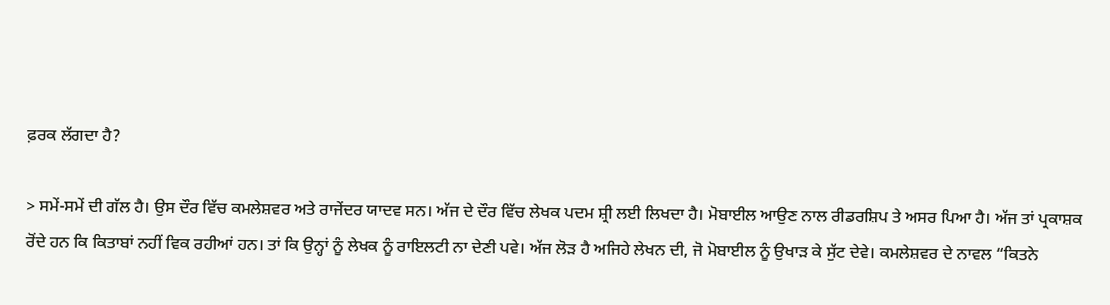ਫ਼ਰਕ ਲੱਗਦਾ ਹੈ?

> ਸਮੇਂ-ਸਮੇਂ ਦੀ ਗੱਲ ਹੈ। ਉਸ ਦੌਰ ਵਿੱਚ ਕਮਲੇਸ਼ਵਰ ਅਤੇ ਰਾਜੇਂਦਰ ਯਾਦਵ ਸਨ। ਅੱਜ ਦੇ ਦੌਰ ਵਿੱਚ ਲੇਖਕ ਪਦਮ ਸ਼੍ਰੀ ਲਈ ਲਿਖਦਾ ਹੈ। ਮੋਬਾਈਲ ਆਉਣ ਨਾਲ ਰੀਡਰਸ਼ਿਪ ਤੇ ਅਸਰ ਪਿਆ ਹੈ। ਅੱਜ ਤਾਂ ਪ੍ਰਕਾਸ਼ਕ ਰੋਂਦੇ ਹਨ ਕਿ ਕਿਤਾਬਾਂ ਨਹੀਂ ਵਿਕ ਰਹੀਆਂ ਹਨ। ਤਾਂ ਕਿ ਉਨ੍ਹਾਂ ਨੂੰ ਲੇਖਕ ਨੂੰ ਰਾਇਲਟੀ ਨਾ ਦੇਣੀ ਪਵੇ। ਅੱਜ ਲੋੜ ਹੈ ਅਜਿਹੇ ਲੇਖਨ ਦੀ, ਜੋ ਮੋਬਾਈਲ ਨੂੰ ਉਖਾੜ ਕੇ ਸੁੱਟ ਦੇਵੇ। ਕਮਲੇਸ਼ਵਰ ਦੇ ਨਾਵਲ “ਕਿਤਨੇ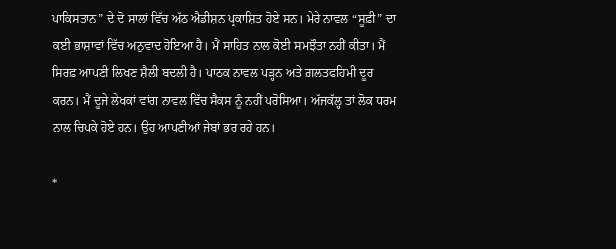ਪਾਕਿਸਤਾਨ” ਦੇ ਦੋ ਸਾਲਾਂ ਵਿੱਚ ਅੱਠ ਐਡੀਸ਼ਨ ਪ੍ਰਕਾਸ਼ਿਤ ਹੋਏ ਸਨ। ਮੇਰੇ ਨਾਵਲ “ਸੂਫ਼ੀ” ਦਾ ਕਈ ਭਾਸ਼ਾਵਾਂ ਵਿੱਚ ਅਨੁਵਾਦ ਹੋਇਆ ਹੈ। ਮੈਂ ਸਾਹਿਤ ਨਾਲ ਕੋਈ ਸਮਝੌਤਾ ਨਹੀਂ ਕੀਤਾ। ਮੈਂ ਸਿਰਫ਼ ਆਪਣੀ ਲਿਖਣ ਸ਼ੈਲੀ ਬਦਲੀ ਹੈ। ਪਾਠਕ ਨਾਵਲ ਪੜ੍ਹਨ ਅਤੇ ਗ਼ਲਤਫਹਿਮੀ ਦੂਰ ਕਰਨ। ਮੈਂ ਦੂਜੇ ਲੇਖਕਾਂ ਵਾਂਗ ਨਾਵਲ ਵਿੱਚ ਸੈਕਸ ਨੂੰ ਨਹੀਂ ਪਰੋਸਿਆ। ਅੱਜਕੱਲ੍ਹ ਤਾਂ ਲੋਕ ਧਰਮ ਨਾਲ ਚਿਪਕੇ ਹੋਏ ਹਨ। ਉਹ ਆਪਣੀਆਂ ਜੇਬਾਂ ਭਰ ਰਹੇ ਹਨ।

*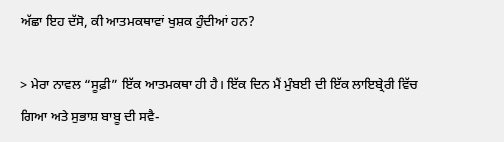ਅੱਛਾ ਇਹ ਦੱਸੋ, ਕੀ ਆਤਮਕਥਾਵਾਂ ਖੁਸ਼ਕ ਹੁੰਦੀਆਂ ਹਨ?

> ਮੇਰਾ ਨਾਵਲ “ਸੂਫ਼ੀ” ਇੱਕ ਆਤਮਕਥਾ ਹੀ ਹੈ। ਇੱਕ ਦਿਨ ਮੈਂ ਮੁੰਬਈ ਦੀ ਇੱਕ ਲਾਇਬ੍ਰੇਰੀ ਵਿੱਚ ਗਿਆ ਅਤੇ ਸੁਭਾਸ਼ ਬਾਬੂ ਦੀ ਸਵੈ-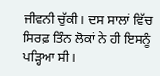ਜੀਵਨੀ ਚੁੱਕੀ। ਦਸ ਸਾਲਾਂ ਵਿੱਚ ਸਿਰਫ਼ ਤਿੰਨ ਲੋਕਾਂ ਨੇ ਹੀ ਇਸਨੂੰ ਪੜ੍ਹਿਆ ਸੀ।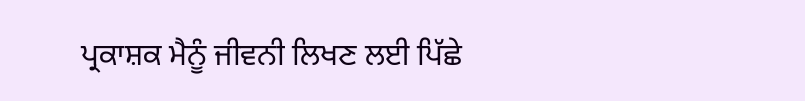ਪ੍ਰਕਾਸ਼ਕ ਮੈਨੂੰ ਜੀਵਨੀ ਲਿਖਣ ਲਈ ਪਿੱਛੇ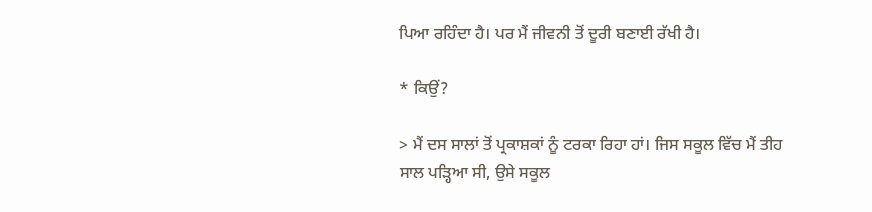ਪਿਆ ਰਹਿੰਦਾ ਹੈ। ਪਰ ਮੈਂ ਜੀਵਨੀ ਤੋਂ ਦੂਰੀ ਬਣਾਈ ਰੱਖੀ ਹੈ।

* ਕਿਉਂ?

> ਮੈਂ ਦਸ ਸਾਲਾਂ ਤੋਂ ਪ੍ਰਕਾਸ਼ਕਾਂ ਨੂੰ ਟਰਕਾ ਰਿਹਾ ਹਾਂ। ਜਿਸ ਸਕੂਲ ਵਿੱਚ ਮੈਂ ਤੀਹ ਸਾਲ ਪੜ੍ਹਿਆ ਸੀ, ਉਸੇ ਸਕੂਲ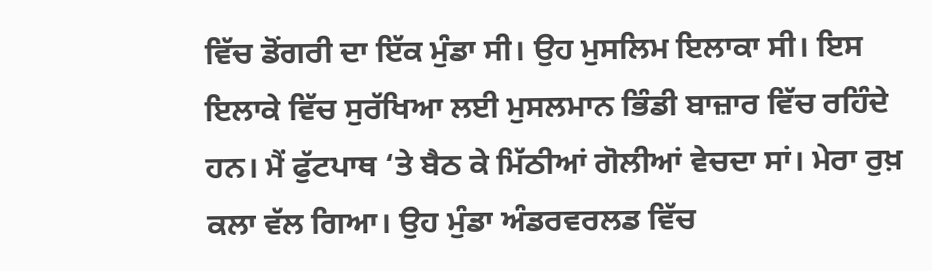ਵਿੱਚ ਡੋਂਗਰੀ ਦਾ ਇੱਕ ਮੁੰਡਾ ਸੀ। ਉਹ ਮੁਸਲਿਮ ਇਲਾਕਾ ਸੀ। ਇਸ ਇਲਾਕੇ ਵਿੱਚ ਸੁਰੱਖਿਆ ਲਈ ਮੁਸਲਮਾਨ ਭਿੰਡੀ ਬਾਜ਼ਾਰ ਵਿੱਚ ਰਹਿੰਦੇ ਹਨ। ਮੈਂ ਫੁੱਟਪਾਥ ‘ਤੇ ਬੈਠ ਕੇ ਮਿੱਠੀਆਂ ਗੋਲੀਆਂ ਵੇਚਦਾ ਸਾਂ। ਮੇਰਾ ਰੁਖ਼ ਕਲਾ ਵੱਲ ਗਿਆ। ਉਹ ਮੁੰਡਾ ਅੰਡਰਵਰਲਡ ਵਿੱਚ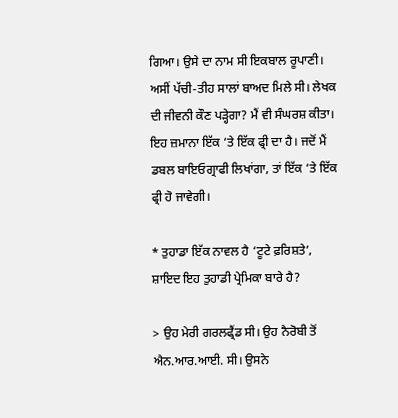ਗਿਆ। ਉਸੇ ਦਾ ਨਾਮ ਸੀ ਇਕਬਾਲ ਰੂਪਾਣੀ। ਅਸੀਂ ਪੱਚੀ-ਤੀਹ ਸਾਲਾਂ ਬਾਅਦ ਮਿਲੇ ਸੀ। ਲੇਖਕ ਦੀ ਜੀਵਨੀ ਕੌਣ ਪੜ੍ਹੇਗਾ? ਮੈਂ ਵੀ ਸੰਘਰਸ਼ ਕੀਤਾ। ਇਹ ਜ਼ਮਾਨਾ ਇੱਕ ‘ਤੇ ਇੱਕ ਫ੍ਰੀ ਦਾ ਹੈ। ਜਦੋਂ ਮੈਂ ਡਬਲ ਬਾਇਓਗ੍ਰਾਫੀ ਲਿਖਾਂਗਾ, ਤਾਂ ਇੱਕ ‘ਤੇ ਇੱਕ ਫ੍ਰੀ ਹੋ ਜਾਵੇਗੀ।

* ਤੁਹਾਡਾ ਇੱਕ ਨਾਵਲ ਹੈ ‘ਟੂਟੇ ਫ਼ਰਿਸ਼ਤੇ’, ਸ਼ਾਇਦ ਇਹ ਤੁਹਾਡੀ ਪ੍ਰੇਮਿਕਾ ਬਾਰੇ ਹੈ?

> ਉਹ ਮੇਰੀ ਗਰਲਫ੍ਰੈਂਡ ਸੀ। ਉਹ ਨੈਰੋਬੀ ਤੋਂ ਐਨ.ਆਰ.ਆਈ. ਸੀ। ਉਸਨੇ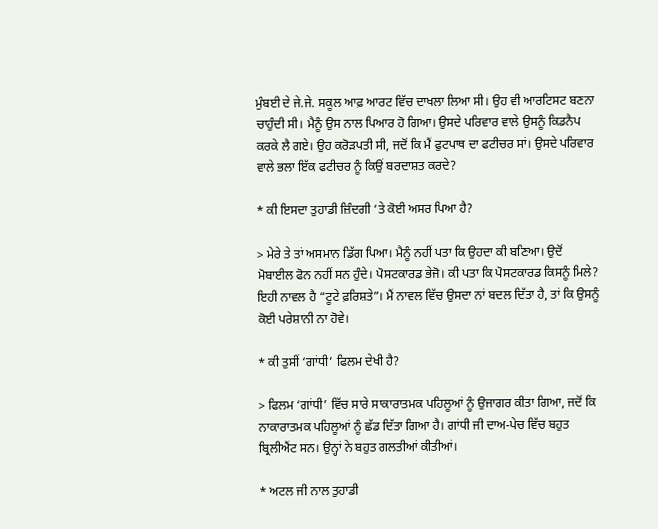ਮੁੰਬਈ ਦੇ ਜੇ.ਜੇ. ਸਕੂਲ ਆਫ਼ ਆਰਟ ਵਿੱਚ ਦਾਖਲਾ ਲਿਆ ਸੀ। ਉਹ ਵੀ ਆਰਟਿਸਟ ਬਣਨਾ ਚਾਹੁੰਦੀ ਸੀ। ਮੈਨੂੰ ਉਸ ਨਾਲ ਪਿਆਰ ਹੋ ਗਿਆ। ਉਸਦੇ ਪਰਿਵਾਰ ਵਾਲੇ ਉਸਨੂੰ ਕਿਡਨੈਪ ਕਰਕੇ ਲੈ ਗਏ। ਉਹ ਕਰੋੜਪਤੀ ਸੀ, ਜਦੋਂ ਕਿ ਮੈਂ ਫੁਟਪਾਥ ਦਾ ਫਟੀਚਰ ਸਾਂ। ਉਸਦੇ ਪਰਿਵਾਰ ਵਾਲੇ ਭਲਾ ਇੱਕ ਫਟੀਚਰ ਨੂੰ ਕਿਉਂ ਬਰਦਾਸ਼ਤ ਕਰਦੇ?

* ਕੀ ਇਸਦਾ ਤੁਹਾਡੀ ਜ਼ਿੰਦਗੀ ‘ਤੇ ਕੋਈ ਅਸਰ ਪਿਆ ਹੈ?

> ਮੇਰੇ ਤੇ ਤਾਂ ਅਸਮਾਨ ਡਿੱਗ ਪਿਆ। ਮੈਨੂੰ ਨਹੀਂ ਪਤਾ ਕਿ ਉਹਦਾ ਕੀ ਬਣਿਆ। ਉਦੋਂ ਮੋਬਾਈਲ ਫੋਨ ਨਹੀਂ ਸਨ ਹੁੰਦੇ। ਪੋਸਟਕਾਰਡ ਭੇਜੋ। ਕੀ ਪਤਾ ਕਿ ਪੋਸਟਕਾਰਡ ਕਿਸਨੂੰ ਮਿਲੇ? ਇਹੀ ਨਾਵਲ ਹੈ “ਟੂਟੇ ਫ਼ਰਿਸ਼ਤੇ”। ਮੈਂ ਨਾਵਲ ਵਿੱਚ ਉਸਦਾ ਨਾਂ ਬਦਲ ਦਿੱਤਾ ਹੈ, ਤਾਂ ਕਿ ਉਸਨੂੰ ਕੋਈ ਪਰੇਸ਼ਾਨੀ ਨਾ ਹੋਵੇ।

* ਕੀ ਤੁਸੀਂ ‘ਗਾਂਧੀ’ ਫਿਲਮ ਦੇਖੀ ਹੈ?

> ਫਿਲਮ ‘ਗਾਂਧੀ’ ਵਿੱਚ ਸਾਰੇ ਸਾਕਾਰਾਤਮਕ ਪਹਿਲੂਆਂ ਨੂੰ ਉਜਾਗਰ ਕੀਤਾ ਗਿਆ, ਜਦੋਂ ਕਿ ਨਾਕਾਰਾਤਮਕ ਪਹਿਲੂਆਂ ਨੂੰ ਛੱਡ ਦਿੱਤਾ ਗਿਆ ਹੈ। ਗਾਂਧੀ ਜੀ ਦਾਅ-ਪੇਚ ਵਿੱਚ ਬਹੁਤ ਬ੍ਰਿਲੀਐਂਟ ਸਨ। ਉਨ੍ਹਾਂ ਨੇ ਬਹੁਤ ਗਲਤੀਆਂ ਕੀਤੀਆਂ।

* ਅਟਲ ਜੀ ਨਾਲ ਤੁਹਾਡੀ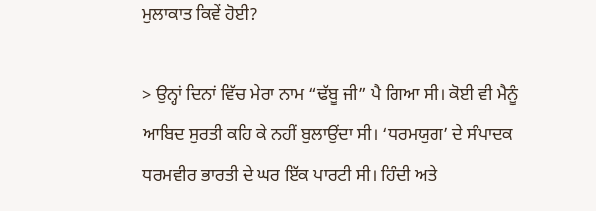ਮੁਲਾਕਾਤ ਕਿਵੇਂ ਹੋਈ?

> ਉਨ੍ਹਾਂ ਦਿਨਾਂ ਵਿੱਚ ਮੇਰਾ ਨਾਮ “ਢੱਬੂ ਜੀ” ਪੈ ਗਿਆ ਸੀ। ਕੋਈ ਵੀ ਮੈਨੂੰ ਆਬਿਦ ਸੁਰਤੀ ਕਹਿ ਕੇ ਨਹੀਂ ਬੁਲਾਉਂਦਾ ਸੀ। ‘ਧਰਮਯੁਗ’ ਦੇ ਸੰਪਾਦਕ ਧਰਮਵੀਰ ਭਾਰਤੀ ਦੇ ਘਰ ਇੱਕ ਪਾਰਟੀ ਸੀ। ਹਿੰਦੀ ਅਤੇ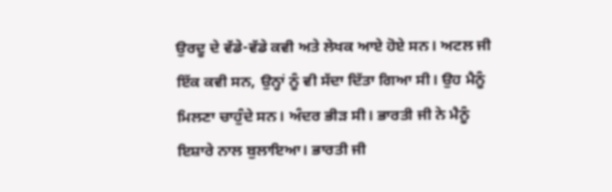ਉਰਦੂ ਦੇ ਵੱਡੇ-ਵੱਡੇ ਕਵੀ ਅਤੇ ਲੇਖਕ ਆਏ ਹੋਏ ਸਨ। ਅਟਲ ਜੀ ਇੱਕ ਕਵੀ ਸਨ, ਉਨ੍ਹਾਂ ਨੂੰ ਵੀ ਸੱਦਾ ਦਿੱਤਾ ਗਿਆ ਸੀ। ਉਹ ਮੈਨੂੰ ਮਿਲਣਾ ਚਾਹੁੰਦੇ ਸਨ। ਅੰਦਰ ਭੀੜ ਸੀ। ਭਾਰਤੀ ਜੀ ਨੇ ਮੈਨੂੰ ਇਸ਼ਾਰੇ ਨਾਲ ਬੁਲਾਇਆ। ਭਾਰਤੀ ਜੀ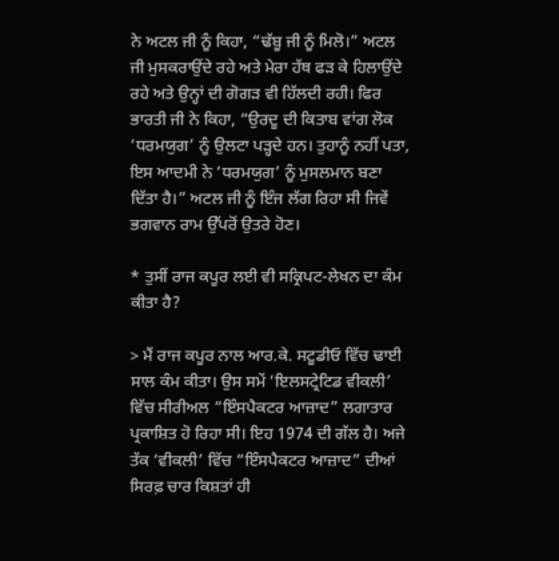ਨੇ ਅਟਲ ਜੀ ਨੂੰ ਕਿਹਾ, “ਢੱਬੂ ਜੀ ਨੂੰ ਮਿਲੋ।” ਅਟਲ ਜੀ ਮੁਸਕਰਾਉਂਦੇ ਰਹੇ ਅਤੇ ਮੇਰਾ ਹੱਥ ਫੜ ਕੇ ਹਿਲਾਉਂਦੇ ਰਹੇ ਅਤੇ ਉਨ੍ਹਾਂ ਦੀ ਗੋਗੜ ਵੀ ਹਿੱਲਦੀ ਰਹੀ। ਫਿਰ ਭਾਰਤੀ ਜੀ ਨੇ ਕਿਹਾ, “ਉਰਦੂ ਦੀ ਕਿਤਾਬ ਵਾਂਗ ਲੋਕ ‘ਧਰਮਯੁਗ’ ਨੂੰ ਉਲਟਾ ਪੜ੍ਹਦੇ ਹਨ। ਤੁਹਾਨੂੰ ਨਹੀਂ ਪਤਾ, ਇਸ ਆਦਮੀ ਨੇ ‘ਧਰਮਯੁਗ’ ਨੂੰ ਮੁਸਲਮਾਨ ਬਣਾ ਦਿੱਤਾ ਹੈ।” ਅਟਲ ਜੀ ਨੂੰ ਇੰਜ ਲੱਗ ਰਿਹਾ ਸੀ ਜਿਵੇਂ ਭਗਵਾਨ ਰਾਮ ਉੱਪਰੋਂ ਉਤਰੇ ਹੋਣ।

* ਤੁਸੀਂ ਰਾਜ ਕਪੂਰ ਲਈ ਵੀ ਸਕ੍ਰਿਪਟ-ਲੇਖਨ ਦਾ ਕੰਮ ਕੀਤਾ ਹੈ?

> ਮੈਂ ਰਾਜ ਕਪੂਰ ਨਾਲ ਆਰ.ਕੇ. ਸਟੂਡੀਓ ਵਿੱਚ ਢਾਈ ਸਾਲ ਕੰਮ ਕੀਤਾ। ਉਸ ਸਮੇਂ ‘ਇਲਸਟ੍ਰੇਟਿਡ ਵੀਕਲੀ’ ਵਿੱਚ ਸੀਰੀਅਲ “ਇੰਸਪੈਕਟਰ ਆਜ਼ਾਦ” ਲਗਾਤਾਰ ਪ੍ਰਕਾਸ਼ਿਤ ਹੋ ਰਿਹਾ ਸੀ। ਇਹ 1974 ਦੀ ਗੱਲ ਹੈ। ਅਜੇ ਤੱਕ ‘ਵੀਕਲੀ’ ਵਿੱਚ “ਇੰਸਪੈਕਟਰ ਆਜ਼ਾਦ” ਦੀਆਂ ਸਿਰਫ਼ ਚਾਰ ਕਿਸ਼ਤਾਂ ਹੀ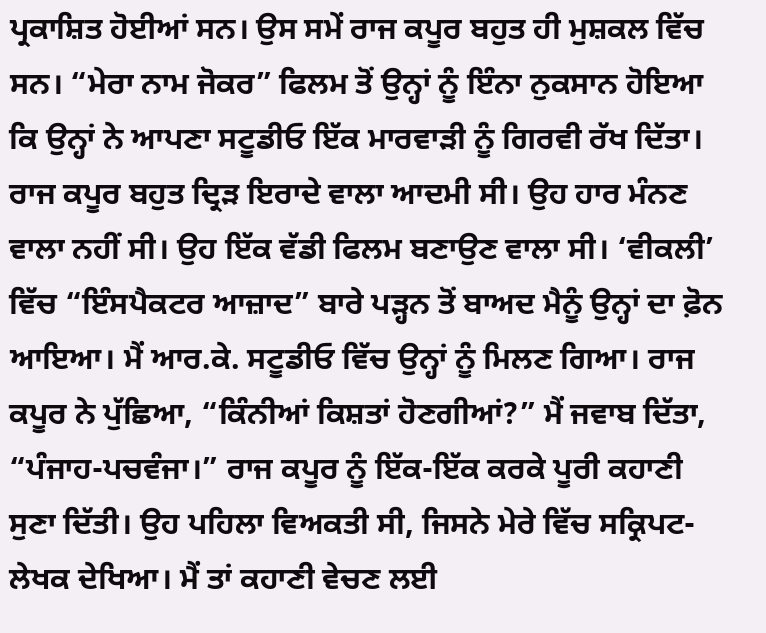ਪ੍ਰਕਾਸ਼ਿਤ ਹੋਈਆਂ ਸਨ। ਉਸ ਸਮੇਂ ਰਾਜ ਕਪੂਰ ਬਹੁਤ ਹੀ ਮੁਸ਼ਕਲ ਵਿੱਚ ਸਨ। “ਮੇਰਾ ਨਾਮ ਜੋਕਰ” ਫਿਲਮ ਤੋਂ ਉਨ੍ਹਾਂ ਨੂੰ ਇੰਨਾ ਨੁਕਸਾਨ ਹੋਇਆ ਕਿ ਉਨ੍ਹਾਂ ਨੇ ਆਪਣਾ ਸਟੂਡੀਓ ਇੱਕ ਮਾਰਵਾੜੀ ਨੂੰ ਗਿਰਵੀ ਰੱਖ ਦਿੱਤਾ। ਰਾਜ ਕਪੂਰ ਬਹੁਤ ਦ੍ਰਿੜ ਇਰਾਦੇ ਵਾਲਾ ਆਦਮੀ ਸੀ। ਉਹ ਹਾਰ ਮੰਨਣ ਵਾਲਾ ਨਹੀਂ ਸੀ। ਉਹ ਇੱਕ ਵੱਡੀ ਫਿਲਮ ਬਣਾਉਣ ਵਾਲਾ ਸੀ। ‘ਵੀਕਲੀ’ ਵਿੱਚ “ਇੰਸਪੈਕਟਰ ਆਜ਼ਾਦ” ਬਾਰੇ ਪੜ੍ਹਨ ਤੋਂ ਬਾਅਦ ਮੈਨੂੰ ਉਨ੍ਹਾਂ ਦਾ ਫ਼ੋਨ ਆਇਆ। ਮੈਂ ਆਰ.ਕੇ. ਸਟੂਡੀਓ ਵਿੱਚ ਉਨ੍ਹਾਂ ਨੂੰ ਮਿਲਣ ਗਿਆ। ਰਾਜ ਕਪੂਰ ਨੇ ਪੁੱਛਿਆ, “ਕਿੰਨੀਆਂ ਕਿਸ਼ਤਾਂ ਹੋਣਗੀਆਂ?” ਮੈਂ ਜਵਾਬ ਦਿੱਤਾ, “ਪੰਜਾਹ-ਪਚਵੰਜਾ।” ਰਾਜ ਕਪੂਰ ਨੂੰ ਇੱਕ-ਇੱਕ ਕਰਕੇ ਪੂਰੀ ਕਹਾਣੀ ਸੁਣਾ ਦਿੱਤੀ। ਉਹ ਪਹਿਲਾ ਵਿਅਕਤੀ ਸੀ, ਜਿਸਨੇ ਮੇਰੇ ਵਿੱਚ ਸਕ੍ਰਿਪਟ-ਲੇਖਕ ਦੇਖਿਆ। ਮੈਂ ਤਾਂ ਕਹਾਣੀ ਵੇਚਣ ਲਈ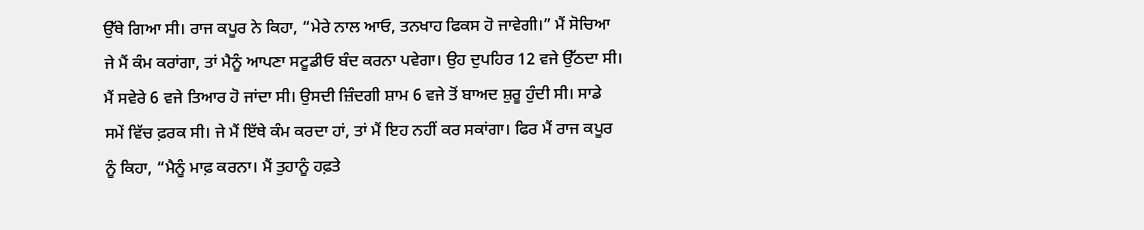ਉੱਥੇ ਗਿਆ ਸੀ। ਰਾਜ ਕਪੂਰ ਨੇ ਕਿਹਾ, “ਮੇਰੇ ਨਾਲ ਆਓ, ਤਨਖਾਹ ਫਿਕਸ ਹੋ ਜਾਵੇਗੀ।” ਮੈਂ ਸੋਚਿਆ ਜੇ ਮੈਂ ਕੰਮ ਕਰਾਂਗਾ, ਤਾਂ ਮੈਨੂੰ ਆਪਣਾ ਸਟੂਡੀਓ ਬੰਦ ਕਰਨਾ ਪਵੇਗਾ। ਉਹ ਦੁਪਹਿਰ 12 ਵਜੇ ਉੱਠਦਾ ਸੀ। ਮੈਂ ਸਵੇਰੇ 6 ਵਜੇ ਤਿਆਰ ਹੋ ਜਾਂਦਾ ਸੀ। ਉਸਦੀ ਜ਼ਿੰਦਗੀ ਸ਼ਾਮ 6 ਵਜੇ ਤੋਂ ਬਾਅਦ ਸ਼ੁਰੂ ਹੁੰਦੀ ਸੀ। ਸਾਡੇ ਸਮੇਂ ਵਿੱਚ ਫ਼ਰਕ ਸੀ। ਜੇ ਮੈਂ ਇੱਥੇ ਕੰਮ ਕਰਦਾ ਹਾਂ, ਤਾਂ ਮੈਂ ਇਹ ਨਹੀਂ ਕਰ ਸਕਾਂਗਾ। ਫਿਰ ਮੈਂ ਰਾਜ ਕਪੂਰ ਨੂੰ ਕਿਹਾ, “ਮੈਨੂੰ ਮਾਫ਼ ਕਰਨਾ। ਮੈਂ ਤੁਹਾਨੂੰ ਹਫ਼ਤੇ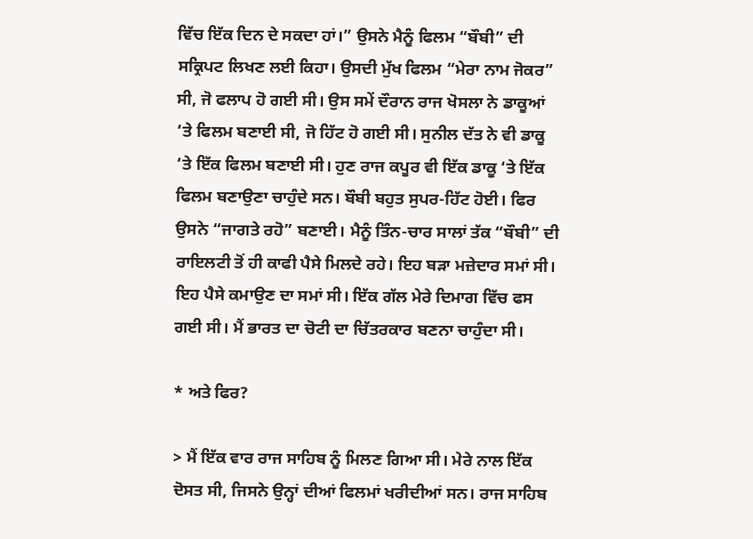ਵਿੱਚ ਇੱਕ ਦਿਨ ਦੇ ਸਕਦਾ ਹਾਂ।” ਉਸਨੇ ਮੈਨੂੰ ਫਿਲਮ “ਬੌਬੀ” ਦੀ ਸਕ੍ਰਿਪਟ ਲਿਖਣ ਲਈ ਕਿਹਾ। ਉਸਦੀ ਮੁੱਖ ਫਿਲਮ “ਮੇਰਾ ਨਾਮ ਜੋਕਰ” ਸੀ, ਜੋ ਫਲਾਪ ਹੋ ਗਈ ਸੀ। ਉਸ ਸਮੇਂ ਦੌਰਾਨ ਰਾਜ ਖੋਸਲਾ ਨੇ ਡਾਕੂਆਂ ‘ਤੇ ਫਿਲਮ ਬਣਾਈ ਸੀ, ਜੋ ਹਿੱਟ ਹੋ ਗਈ ਸੀ। ਸੁਨੀਲ ਦੱਤ ਨੇ ਵੀ ਡਾਕੂ ‘ਤੇ ਇੱਕ ਫਿਲਮ ਬਣਾਈ ਸੀ। ਹੁਣ ਰਾਜ ਕਪੂਰ ਵੀ ਇੱਕ ਡਾਕੂ ‘ਤੇ ਇੱਕ ਫਿਲਮ ਬਣਾਉਣਾ ਚਾਹੁੰਦੇ ਸਨ। ਬੌਬੀ ਬਹੁਤ ਸੁਪਰ-ਹਿੱਟ ਹੋਈ। ਫਿਰ ਉਸਨੇ “ਜਾਗਤੇ ਰਹੋ” ਬਣਾਈ। ਮੈਨੂੰ ਤਿੰਨ-ਚਾਰ ਸਾਲਾਂ ਤੱਕ “ਬੌਬੀ” ਦੀ ਰਾਇਲਟੀ ਤੋਂ ਹੀ ਕਾਫੀ ਪੈਸੇ ਮਿਲਦੇ ਰਹੇ। ਇਹ ਬੜਾ ਮਜ਼ੇਦਾਰ ਸਮਾਂ ਸੀ। ਇਹ ਪੈਸੇ ਕਮਾਉਣ ਦਾ ਸਮਾਂ ਸੀ। ਇੱਕ ਗੱਲ ਮੇਰੇ ਦਿਮਾਗ ਵਿੱਚ ਫਸ ਗਈ ਸੀ। ਮੈਂ ਭਾਰਤ ਦਾ ਚੋਟੀ ਦਾ ਚਿੱਤਰਕਾਰ ਬਣਨਾ ਚਾਹੁੰਦਾ ਸੀ।

* ਅਤੇ ਫਿਰ?

> ਮੈਂ ਇੱਕ ਵਾਰ ਰਾਜ ਸਾਹਿਬ ਨੂੰ ਮਿਲਣ ਗਿਆ ਸੀ। ਮੇਰੇ ਨਾਲ ਇੱਕ ਦੋਸਤ ਸੀ, ਜਿਸਨੇ ਉਨ੍ਹਾਂ ਦੀਆਂ ਫਿਲਮਾਂ ਖਰੀਦੀਆਂ ਸਨ। ਰਾਜ ਸਾਹਿਬ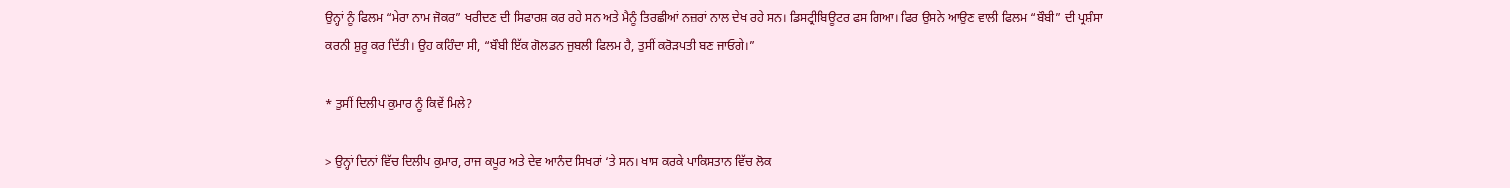ਉਨ੍ਹਾਂ ਨੂੰ ਫਿਲਮ “ਮੇਰਾ ਨਾਮ ਜੋਕਰ” ਖਰੀਦਣ ਦੀ ਸਿਫਾਰਸ਼ ਕਰ ਰਹੇ ਸਨ ਅਤੇ ਮੈਨੂੰ ਤਿਰਛੀਆਂ ਨਜ਼ਰਾਂ ਨਾਲ ਦੇਖ ਰਹੇ ਸਨ। ਡਿਸਟ੍ਰੀਬਿਊਟਰ ਫਸ ਗਿਆ। ਫਿਰ ਉਸਨੇ ਆਉਣ ਵਾਲੀ ਫਿਲਮ “ਬੌਬੀ” ਦੀ ਪ੍ਰਸ਼ੰਸਾ ਕਰਨੀ ਸ਼ੁਰੂ ਕਰ ਦਿੱਤੀ। ਉਹ ਕਹਿੰਦਾ ਸੀ, “ਬੌਬੀ ਇੱਕ ਗੋਲਡਨ ਜੁਬਲੀ ਫਿਲਮ ਹੈ, ਤੁਸੀਂ ਕਰੋੜਪਤੀ ਬਣ ਜਾਓਗੇ।”

* ਤੁਸੀਂ ਦਿਲੀਪ ਕੁਮਾਰ ਨੂੰ ਕਿਵੇਂ ਮਿਲੇ?

> ਉਨ੍ਹਾਂ ਦਿਨਾਂ ਵਿੱਚ ਦਿਲੀਪ ਕੁਮਾਰ, ਰਾਜ ਕਪੂਰ ਅਤੇ ਦੇਵ ਆਨੰਦ ਸਿਖਰਾਂ ‘ਤੇ ਸਨ। ਖਾਸ ਕਰਕੇ ਪਾਕਿਸਤਾਨ ਵਿੱਚ ਲੋਕ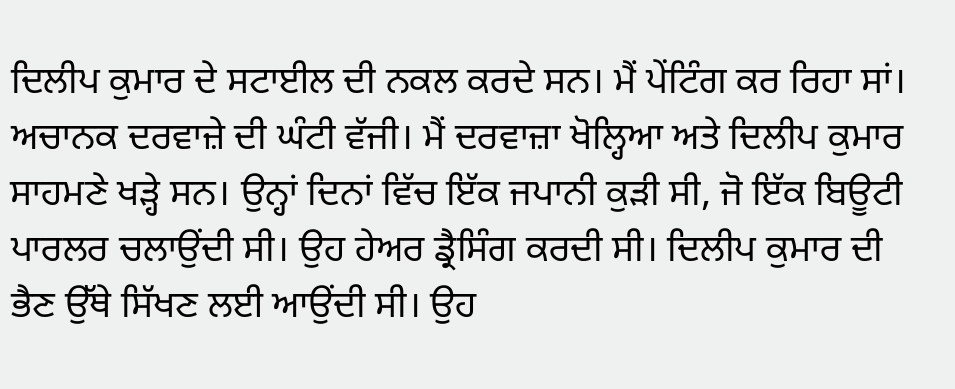ਦਿਲੀਪ ਕੁਮਾਰ ਦੇ ਸਟਾਈਲ ਦੀ ਨਕਲ ਕਰਦੇ ਸਨ। ਮੈਂ ਪੇਂਟਿੰਗ ਕਰ ਰਿਹਾ ਸਾਂ। ਅਚਾਨਕ ਦਰਵਾਜ਼ੇ ਦੀ ਘੰਟੀ ਵੱਜੀ। ਮੈਂ ਦਰਵਾਜ਼ਾ ਖੋਲ੍ਹਿਆ ਅਤੇ ਦਿਲੀਪ ਕੁਮਾਰ ਸਾਹਮਣੇ ਖੜ੍ਹੇ ਸਨ। ਉਨ੍ਹਾਂ ਦਿਨਾਂ ਵਿੱਚ ਇੱਕ ਜਪਾਨੀ ਕੁੜੀ ਸੀ, ਜੋ ਇੱਕ ਬਿਊਟੀ ਪਾਰਲਰ ਚਲਾਉਂਦੀ ਸੀ। ਉਹ ਹੇਅਰ ਡ੍ਰੈਸਿੰਗ ਕਰਦੀ ਸੀ। ਦਿਲੀਪ ਕੁਮਾਰ ਦੀ ਭੈਣ ਉੱਥੇ ਸਿੱਖਣ ਲਈ ਆਉਂਦੀ ਸੀ। ਉਹ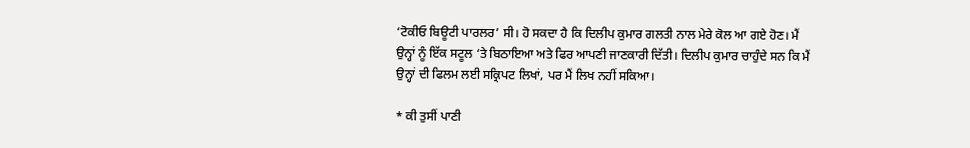‘ਟੋਕੀਓ ਬਿਊਟੀ ਪਾਰਲਰ’ ਸੀ। ਹੋ ਸਕਦਾ ਹੈ ਕਿ ਦਿਲੀਪ ਕੁਮਾਰ ਗਲਤੀ ਨਾਲ ਮੇਰੇ ਕੋਲ ਆ ਗਏ ਹੋਣ। ਮੈਂ ਉਨ੍ਹਾਂ ਨੂੰ ਇੱਕ ਸਟੂਲ ‘ਤੇ ਬਿਠਾਇਆ ਅਤੇ ਫਿਰ ਆਪਣੀ ਜਾਣਕਾਰੀ ਦਿੱਤੀ। ਦਿਲੀਪ ਕੁਮਾਰ ਚਾਹੁੰਦੇ ਸਨ ਕਿ ਮੈਂ ਉਨ੍ਹਾਂ ਦੀ ਫਿਲਮ ਲਈ ਸਕ੍ਰਿਪਟ ਲਿਖਾਂ, ਪਰ ਮੈਂ ਲਿਖ ਨਹੀਂ ਸਕਿਆ।

* ਕੀ ਤੁਸੀਂ ਪਾਣੀ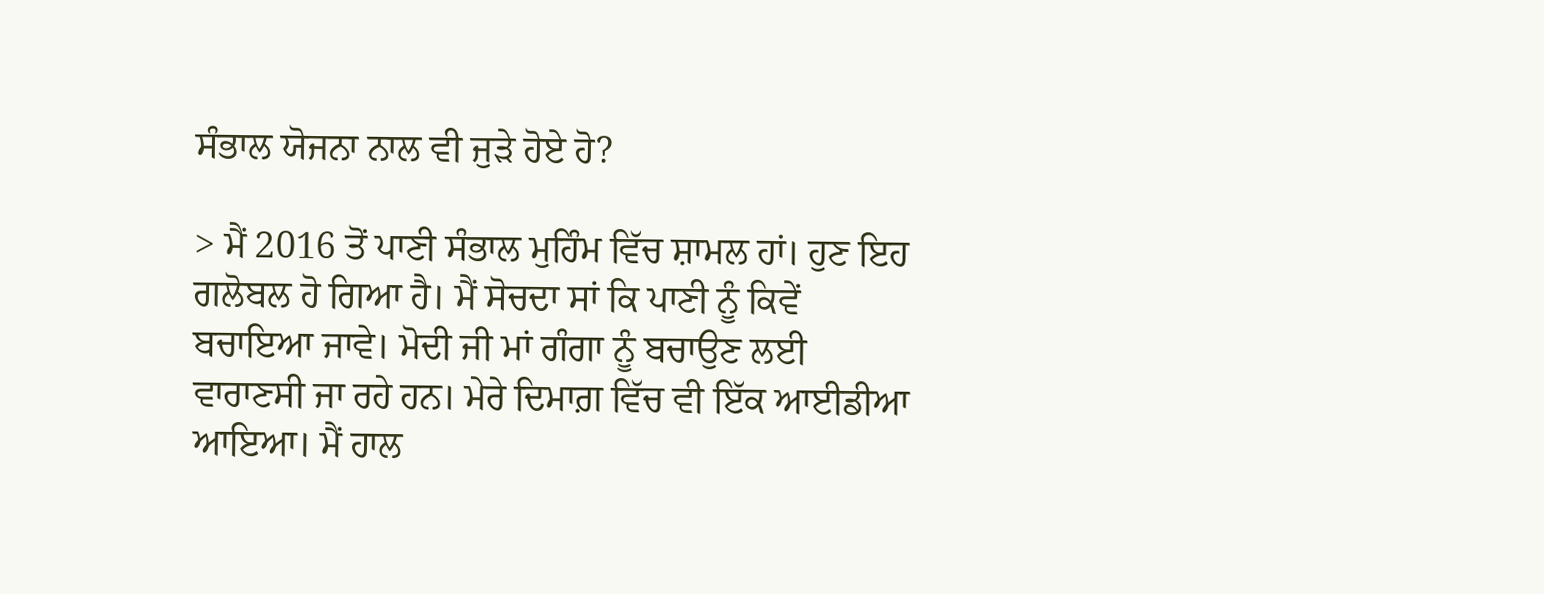ਸੰਭਾਲ ਯੋਜਨਾ ਨਾਲ ਵੀ ਜੁੜੇ ਹੋਏ ਹੋ?

> ਮੈਂ 2016 ਤੋਂ ਪਾਣੀ ਸੰਭਾਲ ਮੁਹਿੰਮ ਵਿੱਚ ਸ਼ਾਮਲ ਹਾਂ। ਹੁਣ ਇਹ ਗਲੋਬਲ ਹੋ ਗਿਆ ਹੈ। ਮੈਂ ਸੋਚਦਾ ਸਾਂ ਕਿ ਪਾਣੀ ਨੂੰ ਕਿਵੇਂ ਬਚਾਇਆ ਜਾਵੇ। ਮੋਦੀ ਜੀ ਮਾਂ ਗੰਗਾ ਨੂੰ ਬਚਾਉਣ ਲਈ ਵਾਰਾਣਸੀ ਜਾ ਰਹੇ ਹਨ। ਮੇਰੇ ਦਿਮਾਗ਼ ਵਿੱਚ ਵੀ ਇੱਕ ਆਈਡੀਆ ਆਇਆ। ਮੈਂ ਹਾਲ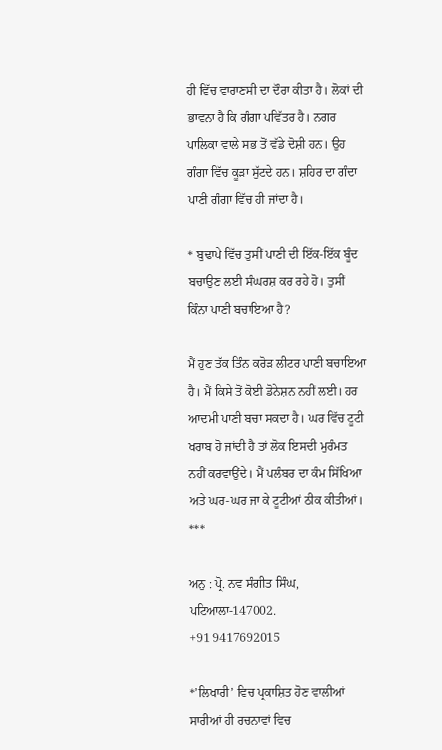ਹੀ ਵਿੱਚ ਵਾਰਾਣਸੀ ਦਾ ਦੌਰਾ ਕੀਤਾ ਹੈ। ਲੋਕਾਂ ਦੀ ਭਾਵਨਾ ਹੈ ਕਿ ਗੰਗਾ ਪਵਿੱਤਰ ਹੈ। ਨਗਰ ਪਾਲਿਕਾ ਵਾਲੇ ਸਭ ਤੋਂ ਵੱਡੇ ਦੋਸ਼ੀ ਹਨ। ਉਹ ਗੰਗਾ ਵਿੱਚ ਕੂੜਾ ਸੁੱਟਦੇ ਹਨ। ਸ਼ਹਿਰ ਦਾ ਗੰਦਾ ਪਾਣੀ ਗੰਗਾ ਵਿੱਚ ਹੀ ਜਾਂਦਾ ਹੈ।

* ਬੁਢਾਪੇ ਵਿੱਚ ਤੁਸੀਂ ਪਾਣੀ ਦੀ ਇੱਕ-ਇੱਕ ਬੂੰਦ ਬਚਾਉਣ ਲਈ ਸੰਘਰਸ਼ ਕਰ ਰਹੇ ਹੋ। ਤੁਸੀਂ ਕਿੰਨਾ ਪਾਣੀ ਬਚਾਇਆ ਹੈ?

ਮੈਂ ਹੁਣ ਤੱਕ ਤਿੰਨ ਕਰੋੜ ਲੀਟਰ ਪਾਣੀ ਬਚਾਇਆ ਹੈ। ਮੈਂ ਕਿਸੇ ਤੋਂ ਕੋਈ ਡੋਨੇਸ਼ਨ ਨਹੀਂ ਲਈ। ਹਰ ਆਦਮੀ ਪਾਣੀ ਬਚਾ ਸਕਦਾ ਹੈ। ਘਰ ਵਿੱਚ ਟੂਟੀ ਖਰਾਬ ਹੋ ਜਾਂਦੀ ਹੈ ਤਾਂ ਲੋਕ ਇਸਦੀ ਮੁਰੰਮਤ ਨਹੀਂ ਕਰਵਾਉਂਦੇ। ਮੈਂ ਪਲੰਬਰ ਦਾ ਕੰਮ ਸਿੱਖਿਆ ਅਤੇ ਘਰ-ਘਰ ਜਾ ਕੇ ਟੂਟੀਆਂ ਠੀਕ ਕੀਤੀਆਂ।
***

ਅਨੁ : ਪ੍ਰੋ. ਨਵ ਸੰਗੀਤ ਸਿੰਘ, ਪਟਿਆਲਾ-147002.
+91 9417692015

*’ਲਿਖਾਰੀ’ ਵਿਚ ਪ੍ਰਕਾਸ਼ਿਤ ਹੋਣ ਵਾਲੀਆਂ ਸਾਰੀਆਂ ਹੀ ਰਚਨਾਵਾਂ ਵਿਚ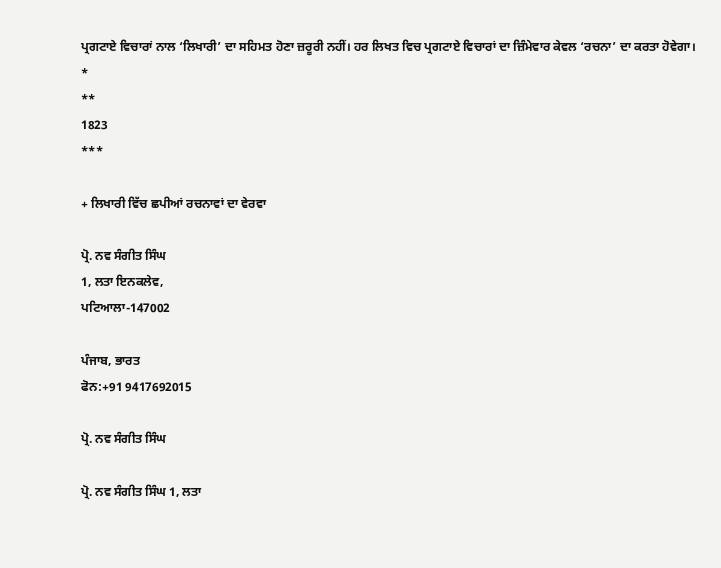ਪ੍ਰਗਟਾਏ ਵਿਚਾਰਾਂ ਨਾਲ ‘ਲਿਖਾਰੀ’ ਦਾ ਸਹਿਮਤ ਹੋਣਾ ਜ਼ਰੂਰੀ ਨਹੀਂ। ਹਰ ਲਿਖਤ ਵਿਚ ਪ੍ਰਗਟਾਏ ਵਿਚਾਰਾਂ ਦਾ ਜ਼ਿੰਮੇਵਾਰ ਕੇਵਲ ‘ਰਚਨਾ’ ਦਾ ਕਰਤਾ ਹੋਵੇਗਾ।
*
**
1823
***

+ ਲਿਖਾਰੀ ਵਿੱਚ ਛਪੀਆਂ ਰਚਨਾਵਾਂ ਦਾ ਵੇਰਵਾ

ਪ੍ਰੋ. ਨਵ ਸੰਗੀਤ ਸਿੰਘ
1, ਲਤਾ ਇਨਕਲੇਵ,
ਪਟਿਆਲਾ-147002

ਪੰਜਾਬ, ਭਾਰਤ
ਫੋਨ:+91 9417692015

ਪ੍ਰੋ. ਨਵ ਸੰਗੀਤ ਸਿੰਘ

ਪ੍ਰੋ. ਨਵ ਸੰਗੀਤ ਸਿੰਘ 1, ਲਤਾ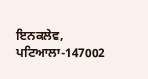ਇਨਕਲੇਵ, ਪਟਿਆਲਾ-147002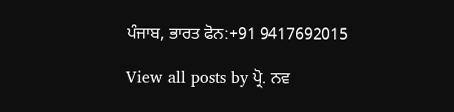ਪੰਜਾਬ, ਭਾਰਤ ਫੋਨ:+91 9417692015

View all posts by ਪ੍ਰੋ. ਨਵ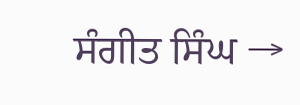ਸੰਗੀਤ ਸਿੰਘ →